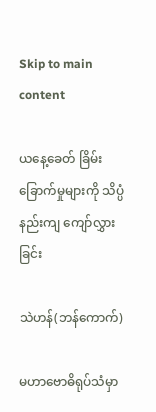Skip to main content

ယနေ့ခေတ် ခြိမ်းခြောက်မှုများကို သိပ္ပံနည်းကျ ကျော်လွှားခြင်း

သဲဟန်(ဘန်ကောက်)

မဟာဗောဓိရုပ်သံမှာ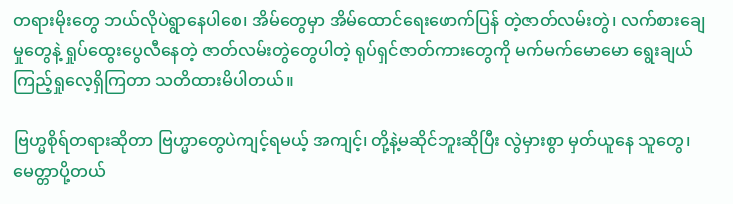တရားမိုးတွေ ဘယ်လိုပဲရွာနေပါစေ၊ အိမ်တွေမှာ အိမ်ထောင်ရေးဖောက်ပြန် တဲ့ဇာတ်လမ်းတွဲ၊ လက်စားချေမှုတွေနဲ့ ရှုပ်ထွေးပွေလီနေတဲ့ ဇာတ်လမ်းတွဲတွေပါတဲ့ ရုပ်ရှင်ဇာတ်ကားတွေကို မက်မက်မောမော ရွေးချယ် ကြည့်ရှုလေ့ရှိကြတာ သတိထားမိပါတယ်။

ဗြဟ္မစိုရ်တရားဆိုတာ ဗြဟ္မာတွေပဲကျင့်ရမယ့် အကျင့်၊ တို့နဲ့မဆိုင်ဘူးဆိုပြီး လွဲမှားစွာ မှတ်ယူနေ သူတွေ၊ မေတ္တာပို့တယ်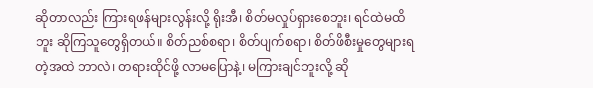ဆိုတာလည်း ကြားရဖန်များလွန်းလို့ ရိုးအီ၊ စိတ်မလှုပ်ရှားစေဘူး၊ ရင်ထဲမထိဘူး ဆိုကြသူတွေရှိတယ်။ စိတ်ညစ်စရာ၊ စိတ်ပျက်စရာ၊ စိတ်ဖိစီးမှုတွေများရတဲ့အထဲ ဘာလဲ၊ တရားထိုင်ဖို့ လာမပြောနဲ့၊ မကြားချင်ဘူးလို့ ဆို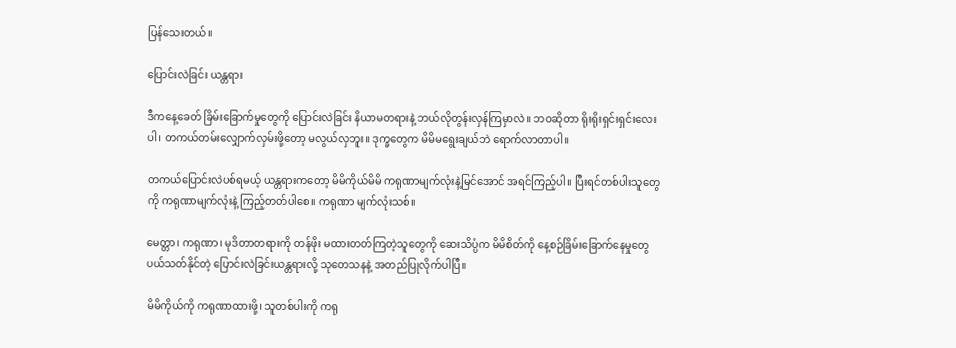ပြန်သေးတယ်။

ပြောင်းလဲခြင်း ယန္တရား

ဒီက‌နေ့ခေတ် ခြိမ်းခြောက်မှုတွေကို ပြောင်းလဲခြင်း နိယာမတရားနဲ့ ဘယ်လိုတွန်းလှန်ကြမှာလဲ။ ဘဝဆိုတာ ရိုးရိုးရှင်းရှင်းလေးပါ၊ တကယ်တမ်းလျှောက်လှမ်းဖို့တော့ မလွယ်လှဘူး။ ဒုက္ခတွေက မိမိမရွေးချယ်ဘဲ ရောက်လာတာပါ။

တကယ်ပြောင်းလဲပစ်ရမယ့် ယန္တရားကတော့ မိမိကိုယ်မိမိ ကရုဏာမျက်လုံးနဲ့မြင်အောင် အရင်ကြည့်ပါ။ ပြီးရင်တစ်ပါးသူတွေကို ကရုဏာမျက်လုံးနဲ့ ကြည့်တတ်ပါစေ။ ကရုဏာ မျက်လုံးသစ်။

မေတ္တာ၊ ကရုဏာ၊ မုဒိတာတရားကို တန်ဖိုး မထားတတ်ကြတဲ့သူတွေကို ဆေးသိပ္ပံက မိမိစိတ်ကို နေ့စဉ်ခြိမ်းခြောက်နေမှုတွေ ပယ်သတ်နိုင်တဲ့ ပြောင်းလဲခြင်းယန္တရားလို့ သုတေသနနဲ့ အတည်ပြုလိုက်ပါပြီ။

မိမိကိုယ်ကို ကရုဏာထားဖို့၊ သူတစ်ပါးကို ကရု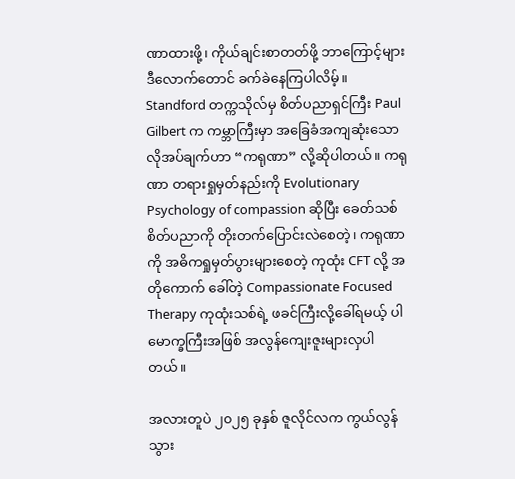ဏာထားဖို့၊ ကိုယ်ချင်းစာတတ်ဖို့ ဘာကြောင့်များ ဒီလောက်တောင် ခက်ခဲနေကြပါလိမ့်။ Standford တက္ကသိုလ်မှ စိတ်ပညာရှင်ကြီး Paul Gilbert က ကမ္ဘာကြီးမှာ အ‌ခြေခံအကျဆုံးသော လိုအပ်ချက်ဟာ “ကရုဏာ” လို့ဆိုပါတယ်။ ကရုဏာ တရားရှုမှတ်နည်းကို Evolutionary Psychology of compassion ဆိုပြီး ခေတ်သစ်စိတ်ပညာကို တိုးတက်ပြောင်းလဲစေတဲ့၊ ကရုဏာကို အဓိကရှုမှတ်ပွားများစေတဲ့ ကုထုံး CFT လို့ အတိုကောက် ခေါ်တဲ့ Compassionate Focused Therapy ကုထုံးသစ်ရဲ့ ဖခင်ကြီးလို့ခေါ်ရမယ့် ပါမောက္ခကြီးအဖြစ် အလွန်ကျေးဇူးများလှပါတယ်။

အလားတူပဲ ၂၀၂၅ ခုနှစ် ဇူလိုင်လက ကွယ်လွန်သွား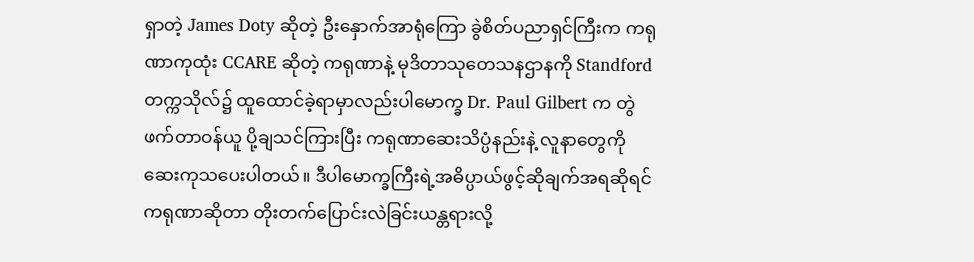ရှာတဲ့ James Doty ဆိုတဲ့ ဦးနှောက်အာရုံကြော ခွဲစိတ်ပညာရှင်ကြီးက ကရုဏာကုထုံး CCARE ဆိုတဲ့ ကရုဏာနဲ့ မုဒိတာသုတေသနဌာနကို Standford တက္ကသိုလ်၌ ထူထောင်ခဲ့ရာမှာလည်းပါမောက္ခ Dr. Paul Gilbert က တွဲဖက်တာဝန်ယူ ပို့ချသင်ကြားပြီး ကရုဏာဆေးသိပ္ပံနည်းနဲ့ လူနာတွေကို ဆေးကုသ‌ပေးပါတယ်။ ဒီပါမောက္ခကြီးရဲ့အဓိပ္ပာယ်ဖွင့်ဆိုချက်အရဆိုရင် ကရုဏာဆိုတာ တိုးတက်ပြောင်းလဲခြင်းယန္တရားလို့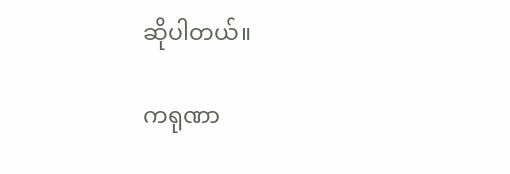ဆိုပါတယ်။

ကရုဏာ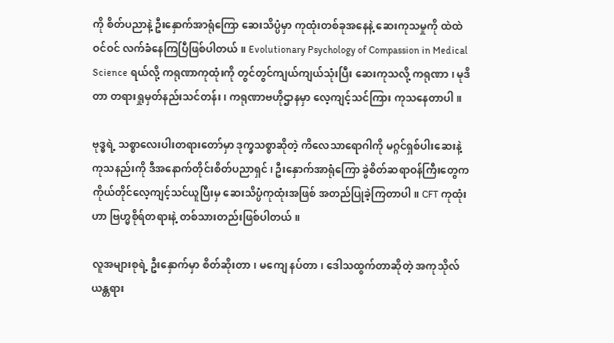ကို စိတ်ပညာနဲ့ ဦးနှောက်အာရုံကြော ဆေးသိပ္ပံမှာ ကုထုံးတစ်ခုအနေနဲ့ ဆေးကုသမှုကို ထဲထဲဝင်ဝင် လက်ခံနေကြပြီဖြစ်ပါတယ်။ Evolutionary Psychology of Compassion in Medical Science ရယ်လို့ ကရုဏာကုထုံးကို တွင်တွင်ကျယ်ကျယ်သုံးပြီး ဆေးကုသလို့ ကရုဏာ၊ မုဒိတာ တရားရှုမှတ်နည်းသင်တန်း၊ ကရုဏာဗဟိုဌာနမှာ လေ့ကျင့်သင်ကြား ကုသနေတာပါ။

ဗုဒ္ဓရဲ့ သစ္စာလေးပါးတရားတော်မှာ ဒုက္ခသစ္စာဆိုတဲ့ ကိလေသာရောဂါကို မဂ္ဂင်ရှစ်ပါးဆေးနဲ့ ကုသနည်းကို ဒီအနောက်တိုင်းစိတ်ပညာရှင်၊ ဦးနှောက်အာရုံကြော ခွဲစိတ်ဆရာဝန်ကြီးတွေက ကိုယ်တိုင်လေ့ကျင့်သင်ယူပြီးမှ ဆေးသိပ္ပံကုထုံးအဖြစ် အတည်ပြုခဲ့ကြတာပါ။ CFT ကုထုံးဟာ ဗြဟ္မစိုရ်တရားနဲ့ တစ်သားတည်းဖြစ်ပါတယ်။

လူအများစုရဲ့ ဦးနှောက်မှာ စိတ်ဆိုးတာ၊ မကျေ နပ်တာ၊ ‌ဒေါသထွက်တာဆိုတဲ့ အကုသိုလ်ယန္တရား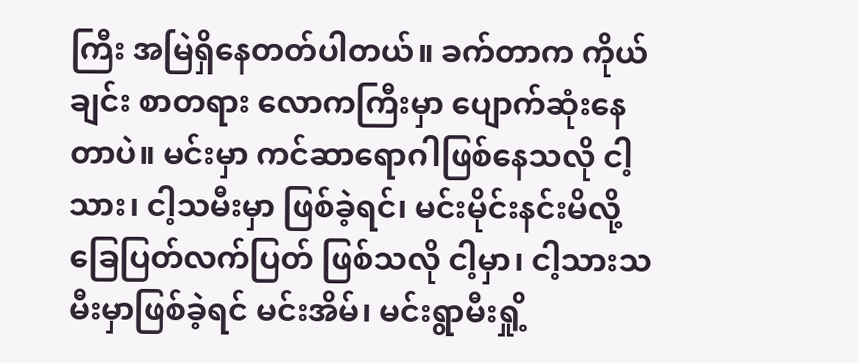ကြီး အမြဲရှိနေတတ်ပါတယ်။ ခက်တာက ကိုယ်ချင်း စာတရား လောကကြီးမှာ ပျောက်ဆုံးနေတာပဲ။ မင်းမှာ ကင်ဆာရောဂါဖြစ်နေသလို ငါ့သား၊ ငါ့သမီးမှာ ဖြစ်ခဲ့ရင်၊ မင်းမိုင်းနင်းမိလို့ ခြေပြတ်လက်ပြတ် ဖြစ်သလို ငါ့မှာ၊ ငါ့သားသမီးမှာဖြစ်ခဲ့ရင် မင်းအိမ်၊ မင်းရွာမီးရှို့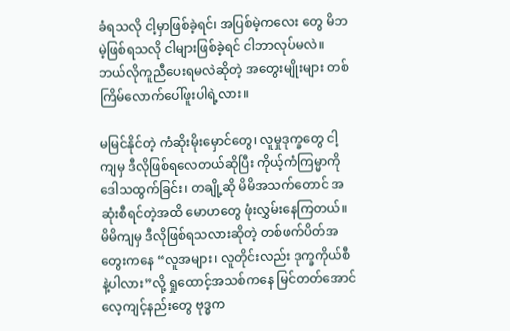ခံရသလို ငါ့မှာဖြစ်ခဲ့ရင်၊ အပြစ်မဲ့ကလေး တွေ မိဘမဲ့ဖြစ်ရသလို ငါများဖြစ်ခဲ့ရင် ငါဘာလုပ်မလဲ။ ဘယ်လိုကူညီပေးရမလဲဆိုတဲ့ အတွေးမျိုးများ တစ်ကြိမ်လောက်ပေါ်ဖူးပါရဲ့လား။

မမြင်နိုင်တဲ့ ကံဆိုးမိုးမှောင်တွေ၊ လူမှုဒုက္ခတွေ ငါ့ကျမှ ဒီလိုဖြစ်ရလေတယ်ဆိုပြီး ကိုယ့်ကံကြမ္မာကို ဒေါသထွက်ခြင်း၊ တချို့ဆို မိမိအသက်တောင် အဆုံးစီရင်တဲ့အထိ မောဟတွေ ဖုံးလွှမ်းနေကြတယ်။ မိမိကျမှ ဒီလိုဖြစ်ရသလားဆိုတဲ့ တစ်ဖက်ပိတ်အတွေးကနေ “လူအများ၊ လူတိုင်းလည်း ဒုက္ခကိုယ်စီနဲ့ပါလား”လို့ ရှုထောင့်အသစ်ကနေ မြင်တတ်အောင် လေ့ကျင့်နည်းတွေ ဗုဒ္ဓက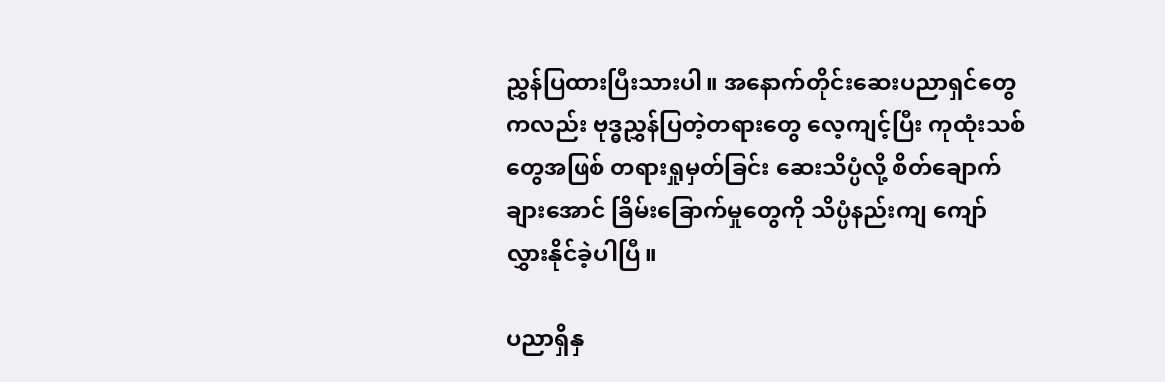ညွှန်ပြထားပြီးသားပါ။ အနောက်တိုင်းဆေးပညာရှင်တွေကလည်း ဗုဒ္ဓညွှန်ပြတဲ့တရားတွေ လေ့ကျင့်ပြီး ကုထုံးသစ်တွေအဖြစ် တရားရှုမှတ်ခြင်း ဆေးသိပ္ပံလို့ စိတ်ချောက်ချားအောင် ခြိမ်းခြောက်မှုတွေကို သိပ္ပံနည်းကျ ကျော်လွှားနိုင်ခဲ့ပါပြီ။

ပညာရှိနှ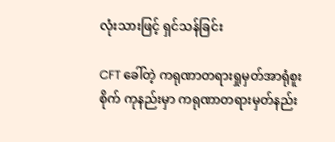လုံးသားဖြင့် ရှင်သန်ခြင်း

CFT ခေါ်တဲ့ ကရုဏာတရားရှုမှတ်အာရုံစူးစိုက် ကုနည်းမှာ ကရုဏာတရားမှတ်နည်း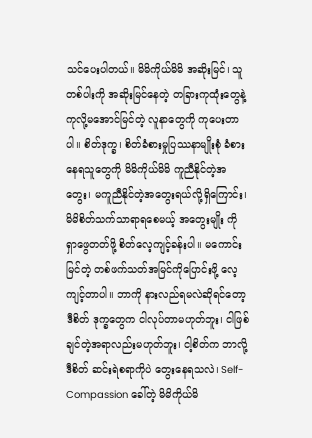သင်ပေးပါတယ်။ မိမိကိုယ်မိမိ အဆိုးမြင်၊ သူတစ်ပါးကို အဆိုးမြင်နေတဲ့ တခြားကုထုံးတွေနဲ့ ကုလို့မအောင်မြင်တဲ့ လူနာတွေကို ကု‌ပေးတာပါ။ စိတ်ဒုက္ခ၊ စိတ်ခံစားမှုပြဿနာမျိုးစုံ ခံစားနေရသူတွေကို မိမိကိုယ်မိမိ ကူညီနိုင်တဲ့အတွေး၊ မကူညီနိုင်တဲ့အတွေးရယ်လို့ရှိကြောင်း၊ မိမိစိတ်သက်သာရာရစေမယ့် အတွေးမျိုး ကို ရှာဖွေတတ်ဖို့ စိတ်လေ့ကျင့်ခန်းပါ။ မကောင်း မြင်တဲ့ တစ်ဖက်သတ်အမြင်ကိုပြောင်းဖို့ လေ့ကျင့်တာပါ။ ဘာကို နားလည်ရမလဲဆိုရင်တော့ ဒီစိတ် ဒုက္ခတွေက ငါလုပ်တာမဟုတ်ဘူး၊ ငါဖြစ်ချင်တဲ့အရာလည်းမဟုတ်ဘူး၊ ငါ့စိတ်က ဘာလို့ ဒီစိတ် ဆင်းရဲစရာကိုပဲ တွေးနေရသလဲ၊ Self- Compassion ခေါ်တဲ့ မိမိကိုယ်မိ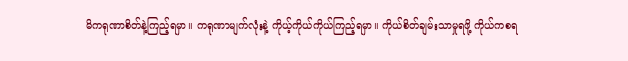မိကရုဏာစိတ်နဲ့ကြည့်ရမှာ။ ကရုဏာမျက်လုံးနဲ့ ကိုယ့်ကိုယ်ကိုယ်ကြည့်ရမှာ။ ကိုယ်စိတ်ချမ်းသာမှုရဖို့ ကိုယ်ကစရ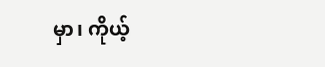မှာ၊ ကိုယ့်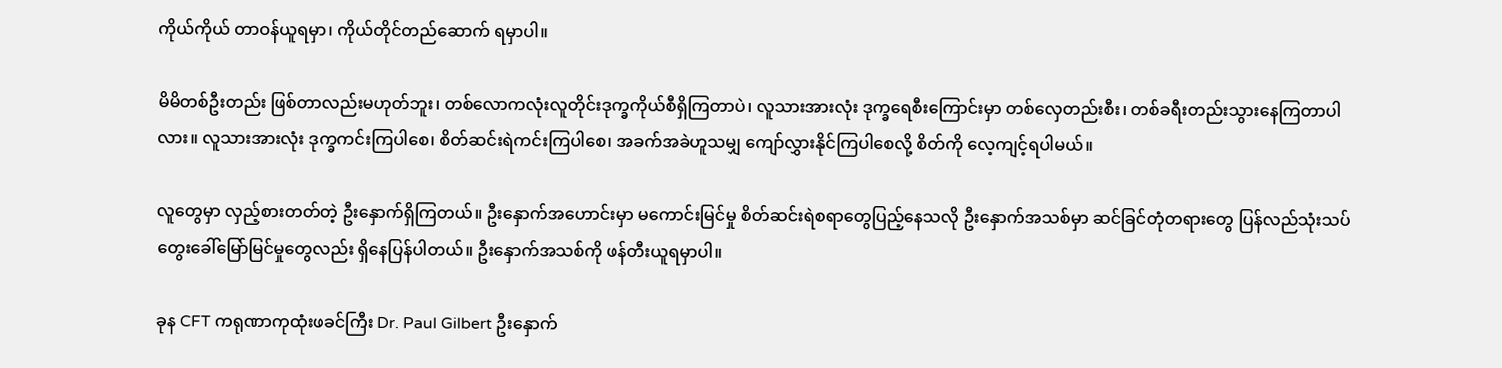ကိုယ်ကိုယ် တာဝန်ယူရမှာ၊ ကိုယ်တိုင်တည်ဆောက် ရမှာပါ။

မိမိတစ်ဦးတည်း ဖြစ်တာလည်းမဟုတ်ဘူး၊ တစ်လောကလုံးလူတိုင်းဒုက္ခကိုယ်စီရှိကြတာပဲ၊ လူသားအားလုံး ဒုက္ခရေစီးကြောင်းမှာ တစ်လှေတည်းစီး၊ တစ်ခရီးတည်းသွားနေကြတာပါလား။ လူသားအားလုံး ဒုက္ခကင်းကြပါစေ၊ စိတ်ဆင်းရဲကင်းကြပါစေ၊ အခက်အခဲဟူသမျှ ကျော်လွှားနိုင်ကြပါစေလို့ စိတ်ကို လေ့ကျင့်ရပါမယ်။

လူတွေမှာ လှည့်စားတတ်တဲ့ ဦးနှောက်ရှိကြတယ်။ ဦးနှောက်အဟောင်းမှာ မကောင်းမြင်မှု စိတ်ဆင်းရဲစရာတွေပြည့်နေသလို ဦးနှောက်အသစ်မှာ ဆင်ခြင်တုံတရားတွေ ပြန်လည်သုံးသပ် တွေးခေါ်မြော်မြင်မှုတွေလည်း ရှိနေပြန်ပါတယ်။ ဦးနှောက်အသစ်ကို ဖန်တီးယူရမှာပါ။

ခုန CFT ကရုဏာကုထုံးဖခင်ကြီး Dr. Paul Gilbert ဦးနှောက်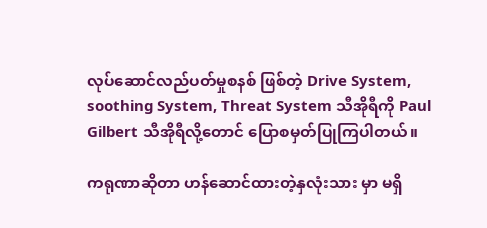လုပ်ဆောင်လည်ပတ်မှုစနစ် ဖြစ်တဲ့ Drive System, soothing System, Threat System သီအိုရီကို Paul Gilbert သီအိုရီလို့တောင် ပြောစမှတ်ပြုကြပါတယ်။

ကရုဏာဆိုတာ ဟန်ဆောင်ထားတဲ့နှလုံးသား မှာ မရှိ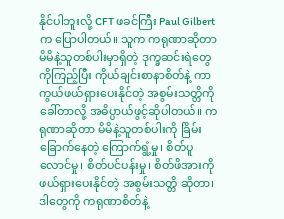နိုင်ပါဘူးလို့ CFT ဖခင်ကြီး Paul Gilbert က ပြောပါတယ်။ သူက ကရုဏာဆိုတာ မိမိနဲ့သူတစ်ပါးမှာရှိတဲ့ ဒုက္ခဆင်းရဲတွေကိုကြည့်ပြီး ကိုယ်ချင်းစာနာစိတ်နဲ့ ကာကွယ်ဖယ်ရှားပေးနိုင်တဲ့ အစွမ်းသတ္တိကိုခေါ်တာလို့ အဓိပ္ပာယ်ဖွင့်ဆိုပါတယ်။ ကရုဏာဆိုတာ မိမိနဲ့သူတစ်ပါးကို ခြိမ်းခြောက်‌နေတဲ့ ကြောက်ရွံ့မှု၊ စိတ်ပူလောင်မှု၊ စိတ်ပင်ပန်းမှု၊ စိတ်ဖိအားကို ဖယ်ရှားပေးနိုင်တဲ့ အစွမ်းသတ္တိ ဆိုတာ၊ ဒါတွေကို ကရုဏာစိတ်နဲ့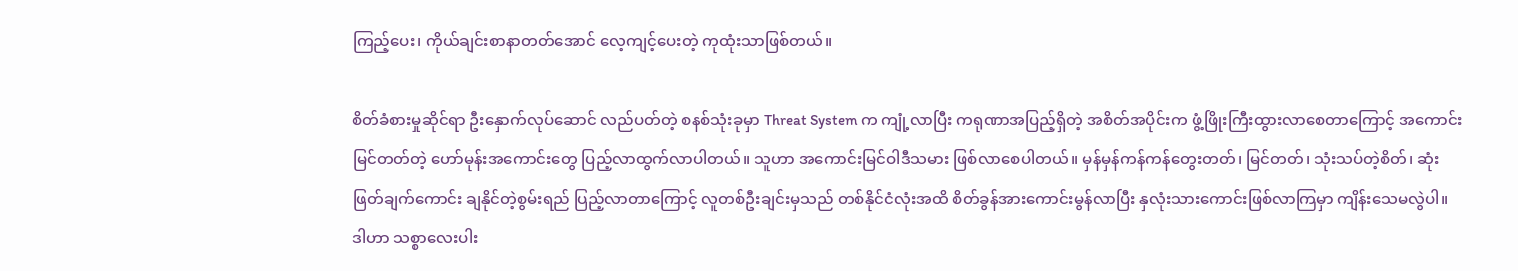ကြည့်ပေး၊ ကိုယ်ချင်းစာနာတတ်အောင် လေ့ကျင့်ပေးတဲ့ ကုထုံးသာဖြစ်တယ်။

စိတ်ခံစားမှုဆိုင်ရာ ဦးနှောက်လုပ်ဆောင် လည်ပတ်တဲ့ စနစ်သုံးခုမှာ Threat System က ကျုံ့လာပြီး ကရုဏာအပြည့်ရှိတဲ့ အစိတ်အပိုင်းက ဖွံ့ဖြိုးကြီးထွားလာစေတာကြောင့် အကောင်းမြင်တတ်တဲ့ ဟော်မုန်းအကောင်းတွေ ပြည့်လာထွက်လာပါတယ်။ သူဟာ အကောင်းမြင်ဝါဒီသမား ဖြစ်လာစေပါတယ်။ မှန်မှန်ကန်ကန်တွေးတတ်၊ မြင်တတ်၊ သုံးသပ်တဲ့စိတ်၊ ဆုံးဖြတ်ချက်ကောင်း ချနိုင်တဲ့စွမ်းရည် ပြည့်လာတာကြောင့် လူတစ်ဦးချင်းမှသည် တစ်နိုင်ငံလုံးအထိ စိတ်ခွန်အားကောင်းမွန်လာပြီး နှလုံးသားကောင်းဖြစ်လာကြမှာ ကျိန်းသေမလွဲပါ။ ဒါဟာ သစ္စာလေးပါး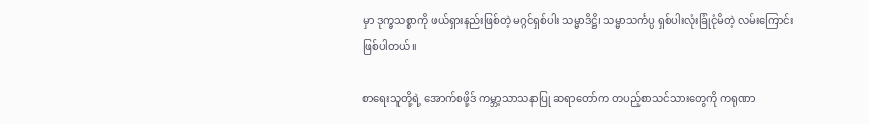မှာ ဒုက္ခသစ္စာကို ဖယ်ရှားနည်းဖြစ်တဲ့ မဂ္ဂင်ရှစ်ပါး သမ္မာဒိဋ္ဌိ၊ သမ္မာသင်္ကပ္ပ ရှစ်ပါးလုံးခြုံငုံမိတဲ့ လမ်းကြောင်းဖြစ်ပါတယ်။

စာရေးသူတို့ရဲ့ အောက်စဖို့ဒ် ကမ္ဘာ့သာသနာပြု ဆရာတော်က တပည့်စာသင်သားတွေကို ကရုဏာ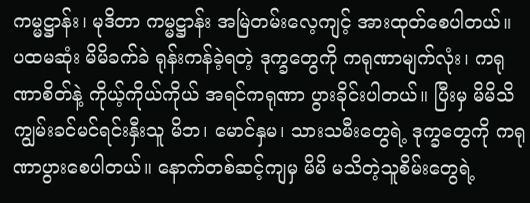ကမ္မဋ္ဌာန်း၊ မုဒိတာ ကမ္မဋ္ဌာန်း အမြဲတမ်းလေ့ကျင့် အားထုတ်စေပါတယ်။ ပထမဆုံး မိမိခက်ခဲ ရုန်းကန်ခဲ့ရတဲ့ ဒုက္ခတွေကို ကရုဏာမျက်လုံး၊ ကရုဏာစိတ်နဲ့ ကိုယ့်ကိုယ်ကိုယ် အရင်ကရုဏာ ပွားခိုင်းပါတယ်။ ပြီးမှ မိမိသိကျွမ်းခင်မင်ရင်းနှီးသူ မိဘ၊ မောင်နှမ၊ သားသမီးတွေရဲ့ ဒုက္ခတွေကို ကရုဏာပွားစေပါတယ်။ နောက်တစ်ဆင့်ကျမှ မိမိ မသိတဲ့သူစိမ်းတွေရဲ့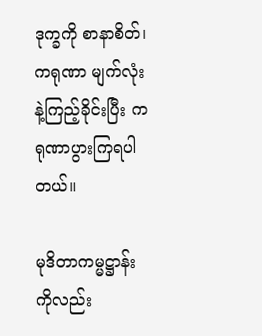ဒုက္ခကို စာနာစိတ်၊ ကရုဏာ မျက်လုံးနဲ့ကြည့်ခိုင်းပြီး ကရုဏာပွားကြရပါတယ်။

မုဒိတာကမ္မဋ္ဌာန်းကိုလည်း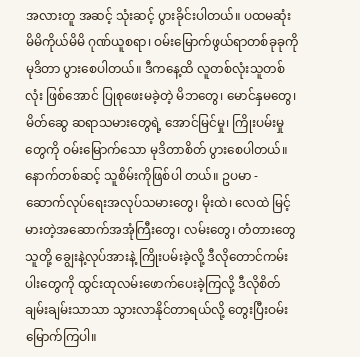အလားတူ အဆင့် သုံးဆင့် ပွားခိုင်းပါတယ်။ ပထမဆုံး မိမိကိုယ်မိမိ ဂုဏ်ယူစရာ၊ ဝမ်းမြောက်ဖွယ်ရာတစ်ခုခုကို မုဒိတာ ပွားစေပါတယ်။ ဒီကနေ့ထိ လူတစ်လုံးသူတစ်လုံး ဖြစ်အောင် ပြုစုဖေးမခဲ့တဲ့ မိဘတွေ၊ မောင်နှမတွေ၊ မိတ်ဆွေ ဆရာသမားတွေရဲ့ အောင်မြင်မှု၊ ကြိုးပမ်းမှုတွေကို ဝမ်းမြောက်သော မုဒိတာစိတ် ပွားစေပါတယ်။ နောက်တစ်ဆင့် သူစိမ်းကိုဖြစ်ပါ တယ်။ ဥပမာ - ဆောက်လုပ်ရေးအလုပ်သမားတွေ၊ မိုးထဲ၊ လေထဲ မြင့်မားတဲ့အဆောက်အအုံကြီးတွေ၊ လမ်းတွေ၊ တံတားတွေ သူတို့ ချွေးနဲ့လုပ်အားနဲ့ ကြိုးပမ်းခဲ့လို့ ဒီလိုတောင်ကမ်းပါးတွေကို ထွင်းထုလမ်းဖောက်ပေးခဲ့ကြလို့ ဒီလိုစိတ်ချမ်းချမ်းသာသာ သွားလာနိုင်တာရယ်လို့ တွေးပြီးဝမ်းမြောက်ကြပါ။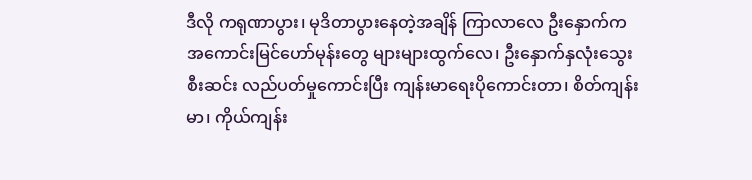ဒီလို ကရုဏာပွား၊ မုဒိတာပွားနေတဲ့အချိန် ကြာလာလေ ဦးနှောက်က အကောင်းမြင်ဟော်မုန်းတွေ များများထွက်လေ၊ ဦးနှောက်နှလုံးသွေး စီးဆင်း လည်ပတ်မှုကောင်းပြီး ကျန်းမာရေးပိုကောင်းတာ၊ စိတ်ကျန်းမာ၊ ကိုယ်ကျန်း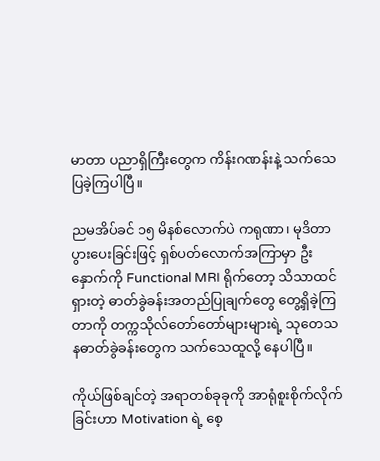မာတာ ပညာရှိကြီးတွေက ကိန်းဂဏန်းနဲ့ သက်သေပြခဲ့ကြပါပြီ။

ညမအိပ်ခင် ၁၅ မိနစ်လောက်ပဲ ကရုဏာ၊ မုဒိတာ ပွားပေးခြင်းဖြင့် ရှစ်ပတ်လောက်အကြာမှာ ဦးနှောက်ကို Functional MRI ရိုက်တော့ သိသာထင်ရှားတဲ့ ဓာတ်ခွဲခန်းအတည်ပြုချက်တွေ တွေ့ရှိခဲ့ကြတာကို တက္ကသိုလ်တော်တော်များများရဲ့ သုတေသနဓာတ်ခွဲခန်းတွေက သက်သေထူလို့ နေပါပြီ။

ကိုယ်ဖြစ်ချင်တဲ့ အရာတစ်ခုခုကို အာရုံစူးစိုက်လိုက်ခြင်းဟာ Motivation ရဲ့ စေ့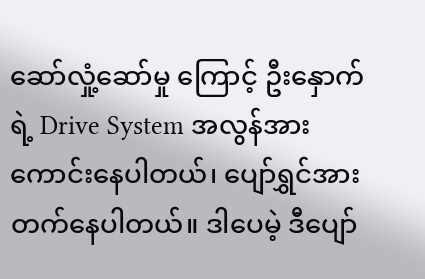ဆော်လှုံ့ဆော်မှု ကြောင့် ဦးနှောက်ရဲ့ Drive System အလွန်အား ကောင်းနေပါတယ်၊ ပျော်ရွှင်အားတက်နေပါတယ်။ ဒါပေမဲ့ ဒီပျော်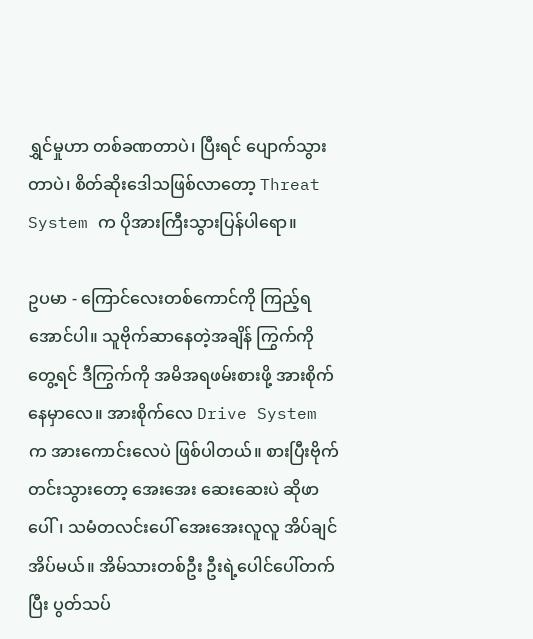ရွှင်မှုဟာ တစ်ခဏတာပဲ၊ ပြီးရင် ပျောက်သွားတာပဲ၊ စိတ်ဆိုးဒေါသဖြစ်လာတော့ Threat System က ပိုအားကြီးသွားပြန်ပါရော။

ဥပမာ - ကြောင်လေးတစ်ကောင်ကို ကြည့်ရအောင်ပါ။ သူဗိုက်ဆာနေတဲ့အချိန် ကြွက်ကိုတွေ့ရင် ဒီကြွက်ကို အမိအရဖမ်းစားဖို့ အားစိုက်နေမှာလေ။ အားစိုက်လေ Drive System က အားကောင်းလေပဲ ဖြစ်ပါတယ်။ စားပြီးဗိုက်တင်းသွားတော့ အေးအေး ဆေးဆေးပဲ ဆိုဖာပေါ်၊ သမံတလင်းပေါ် အေးအေးလူလူ အိပ်ချင်အိပ်မယ်။ အိမ်သားတစ်ဦး ဦးရဲ့ပေါင်ပေါ်တက်ပြီး ပွတ်သပ်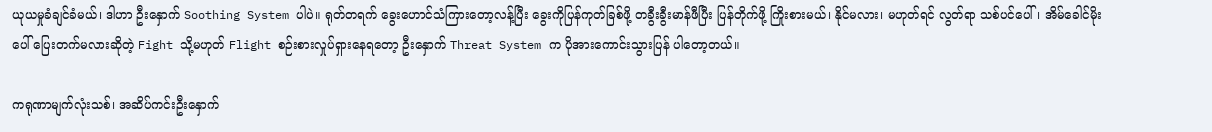ယုယမှုခံချင်ခံမယ်၊ ဒါဟာ ဦးနှောက် Soothing System ပါပဲ။ ရုတ်တရက် ခွေးဟောင်သံကြားတော့လန့်ပြီး ခွေးကိုပြန်ကုတ်ခြစ်ဖို့ တခွီးခွီးမာန်ဖီပြီး ပြန်တိုက်ဖို့ ကြိုးစားမယ်၊ နိုင်မလား၊ မဟုတ်ရင် လွတ်ရာ သစ်ပင်ပေါ်၊ အိမ်ခေါင်မိုးပေါ် ပြေးတက်မလားဆိုတဲ့ Fight သို့မဟုတ် Flight စဉ်းစားလှုပ်ရှားနေရတော့ ဦးနှောက် Threat System က ပိုအားကောင်းသွားပြန် ပါတော့တယ်။

ကရုဏာမျက်လုံးသစ်၊ အဆိပ်ကင်းဦးနှောက်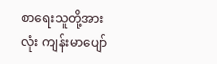စာရေးသူတို့အားလုံး ကျန်းမာပျော်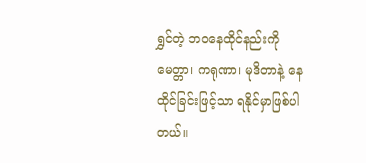ရွှင်တဲ့ ဘဝနေထိုင်နည်းကို မေတ္တာ၊ ကရုဏာ၊ မုဒိတာနဲ့ နေထိုင်ခြင်းဖြင့်သာ ရနိုင်မှာဖြစ်ပါတယ်။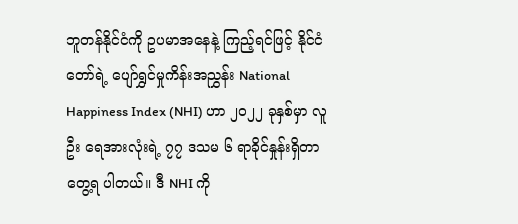ဘူတန်နိုင်ငံကို ဥပမာအနေနဲ့ ကြည့်ရင်ဖြင့် နိုင်ငံတော်ရဲ့ ပျော်ရွှင်မှုကိန်းအညွှန်း National Happiness Index (NHI) ဟာ ၂၀၂၂ ခုနှစ်မှာ လူဦး ရေအားလုံးရဲ့ ၇၇ ဒသမ ၆ ရာခိုင်နှုန်းရှိတာ တွေ့ရ ပါတယ်။ ဒီ NHI ကို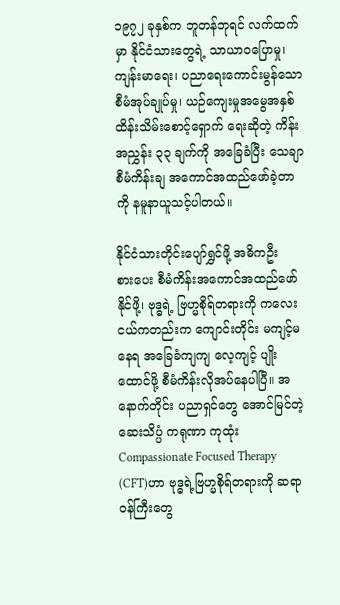၁၉၇၂ ခုနှစ်က ဘူတန်ဘုရင် လက်ထက်မှာ နိုင်ငံသားတွေရဲ့ သာယာဝပြောမှု၊ ကျန်းမာရေး၊ ပညာ‌ရေးကောင်းမွန်သော စီမံအုပ်ချုပ်မှု၊ ယဉ်ကျေးမှုအမွေအနှစ်ထိန်းသိမ်းစောင့်ရှောက် ရေးဆိုတဲ့ ကိန်းအညွှန်း ၃၃ ချက်ကို အခြေခံပြီး သေချာစီမံကိန်းချ အကောင်အထည်ဖော်ခဲ့တာကို နမူနာယူသင့်ပါတယ်။

နိုင်ငံသားတိုင်းပျော်ရွှင်ဖို့ အဓိကဦးစား‌ပေး စီမံကိန်းအကောင်အထည်ဖော်နိုင်ဖို့၊ ဗုဒ္ဓရဲ့ ဗြဟ္မစိုရ်တရားကို ကလေးငယ်ကတည်းက ကျောင်းတိုင်း မကျင့်မနေရ အခြေခံကျကျ လေ့ကျင့် ပျိုးထောင်ဖို့ စီမံကိန်းလိုအပ်နေပါပြီ။ အနောက်တိုင်း ပညာရှင်တွေ အောင်မြင်တဲ့ဆေးသိပ္ပံ ကရုဏာ ကုထုံး Compassionate Focused Therapy (CFT)ဟာ ဗုဒ္ဓရဲ့ဗြဟ္မစိုရ်တရားကို ဆရာဝန်ကြီးတွေ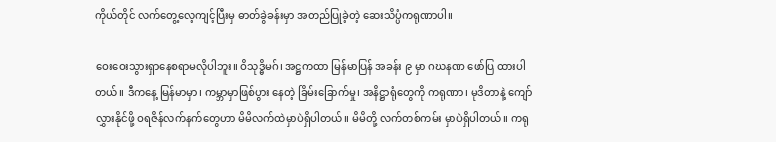ကိုယ်တိုင် လက်တွေ့လေ့ကျင့်ပြီးမှ ဓာတ်ခွဲခန်းမှာ အတည်ပြုခဲ့တဲ့ ဆေးသိပ္ပံကရုဏာပါ။

ဝေးဝေးသွားရှာနေစရာမလိုပါဘူး။ ဝိသုဒ္ဓိမဂ်၊ အဋ္ဌကထာ မြန်မာပြန် အခန်း ၉ မှာ ဂဃနဏ ဖော်ပြ ထားပါတယ်။ ဒီကနေ့ မြန်မာမှာ၊ ကမ္ဘာမှာဖြစ်ပွား နေတဲ့ ခြိမ်းခြောက်မှု၊ အနိဋ္ဌာရုံတွေကို ကရုဏာ၊ မုဒိတာနဲ့ ကျော်လွှားနိုင်ဖို့ ဝရဇိန်လက်နက်တွေဟာ မိမိလက်ထဲမှာပဲရှိပါတယ်။ မိမိတို့ လက်တစ်ကမ်း မှာပဲရှိပါတယ်။ ကရု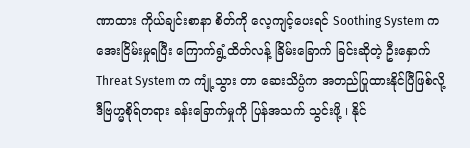ဏာထား ကိုယ်ချင်းစာနာ စိတ်ကို လေ့ကျင့်ပေးရင် Soothing System က အေးငြိမ်းမှုရပြီး ကြောက်ရွံ့ထိတ်လန့် ခြိမ်းခြောက် ခြင်းဆိုတဲ့ ဦးနှောက် Threat System က ကျုံ့သွား တာ ဆေးသိပ္ပံက အတည်ပြုထားနိုင်ပြီဖြစ်လို့ ဒီဗြဟ္မစိုရ်တရား ခန်းခြောက်မှုကို ပြန်အသက် သွင်းဖို့ ၊ နိုင်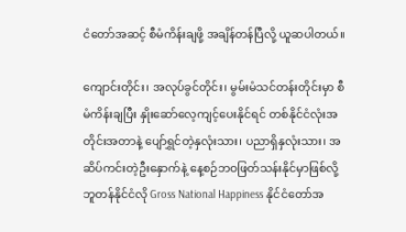ငံတော်အဆင့် စီမံကိန်းချဖို့ အချိန်တန်ပြီလို့ ယူဆပါတယ်။

ကျောင်းတိုင်း၊ အလုပ်ခွင်တိုင်း၊ မွမ်းမံသင်တန်းတိုင်းမှာ စီမံကိန်းချပြီး နှိုးဆော်လေ့ကျင့်‌ပေးနိုင်ရင် တစ်နိုင်ငံလုံးအတိုင်းအတာနဲ့ ပျော်ရွှင်တဲ့နှလုံးသား၊ ပညာရှိနှလုံးသား၊ အဆိပ်ကင်းတဲ့ဦးနှောက်နဲ့ နေ့စဉ်ဘဝဖြတ်သန်းနိုင်မှာဖြစ်လို့ ဘူတန်နိုင်ငံလို Gross National Happiness နိုင်ငံတော်အ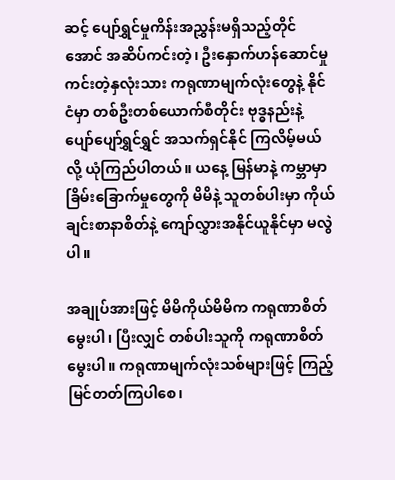ဆင့် ပျော်ရွှင်မှုကိန်းအညွှန်းမရှိသည့်တိုင်အောင် အဆိပ်ကင်းတဲ့၊ ဦးနှောက်ဟန်ဆောင်မှုကင်းတဲ့နှလုံးသား ကရုဏာမျက်လုံးတွေနဲ့ နိုင်ငံမှာ တစ်ဦးတစ်ယောက်စီတိုင်း ဗုဒ္ဓနည်းနဲ့ ပျော်ပျော်ရွှင်ရွှင် အသက်ရှင်နိုင် ကြလိမ့်မယ်လို့ ယုံကြည်ပါတယ်။ ယနေ့ မြန်မာနဲ့ ကမ္ဘာမှာ ခြိမ်းခြောက်မှုတွေကို မိမိနဲ့ သူတစ်ပါးမှာ ကိုယ်ချင်းစာနာစိတ်နဲ့ ကျော်လွှားအနိုင်ယူနိုင်မှာ မလွဲပါ။

အချုပ်အားဖြင့် မိမိကိုယ်မိမိက ကရုဏာစိတ်မွေးပါ၊ ပြီးလျှင် တစ်ပါးသူကို ကရုဏာစိတ်မွေးပါ။ ကရုဏာမျက်လုံးသစ်များဖြင့် ကြည့်မြင်တတ်ကြပါစေ၊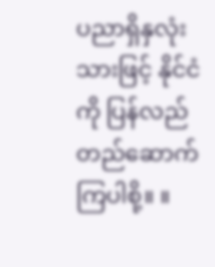ပညာရှိနှလုံးသားဖြင့် နိုင်ငံကို ပြန်လည်တည်ဆောက်ကြပါစို့။ ။